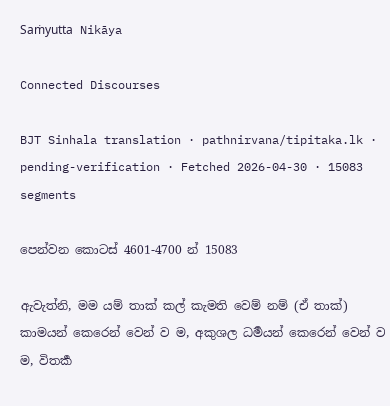Saṁyutta Nikāya

Connected Discourses

BJT Sinhala translation · pathnirvana/tipitaka.lk · pending-verification · Fetched 2026-04-30 · 15083 segments

පෙන්වන කොටස් 4601-4700 න් 15083

ඇවැත්නි, මම යම් තාක් කල් කැමති වෙම් නම් (ඒ තාක්) කාමයන් කෙරෙන් වෙන් ව ම, අකුශල ධර්‍මයන් කෙරෙන් වෙන් ව ම, විතර්‍ක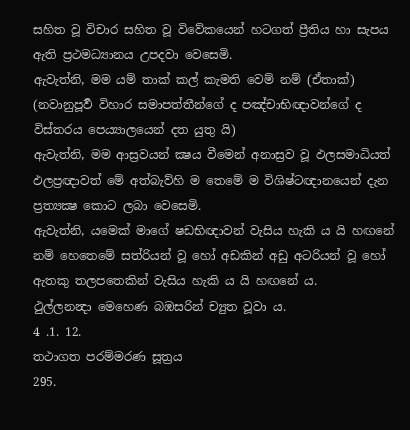සහිත වූ විචාර සහිත වූ විවේකයෙන් හටගත් ප්‍රීතිය හා සැපය ඇති ප්‍රථමධ්‍යානය උපදවා වෙසෙමි.
ඇවැත්නි, මම යම් තාක් කල් කැමති වෙම් නම් (ඒතාක්) (නවානුපූර්‍ව විහාර සමාපත්තීන්ගේ ද පඤ්චාභිඥාවන්ගේ ද විස්තරය පෙය්‍යාලයෙන් දත යුතු යි)
ඇවැත්නි, මම ආස්‍රවයන් ක්‍ෂය වීමෙන් අනාස්‍රව වූ ඵලසමාධියත් ඵලප්‍රඥාවත් මේ අත්බැව්හි ම තෙමේ ම විශිෂ්ටඥානයෙන් දැන ප්‍රත්‍යක්‍ෂ කොට ලබා වෙසෙමි.
ඇවැත්නි, යමෙක් මාගේ ෂඩභිඥාවන් වැසිය හැකි ය යි හඟනේ නම් හෙතෙමේ සත්රියන් වූ හෝ අඩකින් අඩු අටරියන් වූ හෝ ඇතකු තලපතෙකින් වැසිය හැකි ය යි හඟනේ ය.
ථුල්ලනන්‍දා මෙහෙණ බඹසරින් ච්‍යුත වූවා ය.
4 .1. 12.
තථාගත පරම්මරණ සූත්‍රය
295.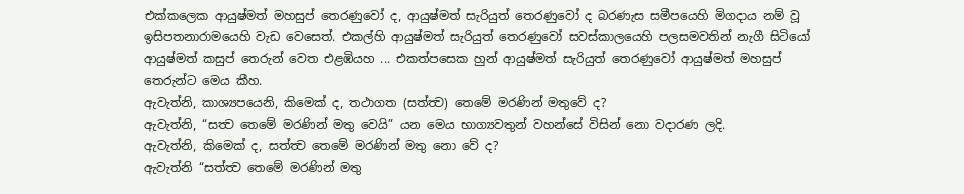එක්කලෙක ආයුෂ්මත් මහසුප් තෙරණුවෝ ද, ආයුෂ්මත් සැරියුත් තෙරණුවෝ ද බරණැස සමීපයෙහි මිගදාය නම් වූ ඉසිපතනාරාමයෙහි වැඩ වෙසෙත්. එකල්හි ආයුෂ්මත් සැරියුත් තෙරණුවෝ සවස්කාලයෙහි පලසමවතින් නැගී සිටියෝ ආයුෂ්මත් කසුප් තෙරුන් වෙත එළඹියහ ... එකත්පසෙක හුන් ආයුෂ්මත් සැරියුත් තෙරණුවෝ ආයුෂ්මත් මහසුප් තෙරුන්ට මෙය කීහ.
ඇවැත්නි, කාශ්‍යපයෙනි, කිමෙක් ද, තථාගත (සත්ත්‍ව) තෙමේ මරණින් මතුවේ ද?
ඇවැත්නි, “සත්‍ව තෙමේ මරණින් මතු වෙයි” යන මෙය භාග්‍යවතුන් වහන්සේ විසින් නො වදාරණ ලදි.
ඇවැත්නි, කිමෙක් ද, සත්ත්‍ව තෙමේ මරණින් මතු නො වේ ද?
ඇවැත්නි “සත්ත්‍ව තෙමේ මරණින් මතු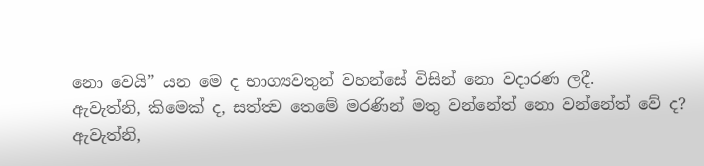නො වෙයි” යන මෙ ද භාග්‍යවතුන් වහන්සේ විසින් නො වදාරණ ලදී.
ඇවැත්නි, කිමෙක් ද, සත්ත්‍ව තෙමේ මරණින් මතු වන්නේත් නො වන්නේත් වේ ද?
ඇවැත්නි,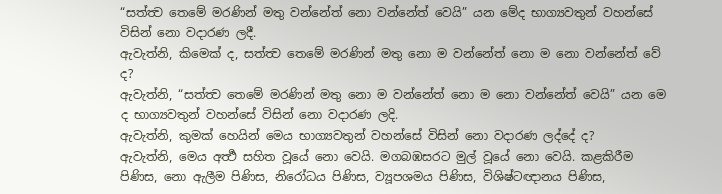“සත්ත්‍ව තෙමේ මරණින් මතු වන්නේත් නො වන්නේත් වෙයි” යන මේද භාග්‍යවතුන් වහන්සේ විසින් නො වදාරණ ලදී.
ඇවැත්නි, කිමෙක් ද, සත්ත්‍ව තෙමේ මරණින් මතු නො ම වන්නේත් නො ම නො වන්නේත් වේ ද?
ඇවැත්නි, “සත්ත්‍ව තෙමේ මරණින් මතු නො ම වන්නේත් නො ම නො වන්නේත් වෙයි” යන මෙ ද භාග්‍යවතුන් වහන්සේ විසින් නො වදාරණ ලදි.
ඇවැත්නි, කුමක් හෙයින් මෙය භාග්‍යවතුන් වහන්සේ විසින් නො වදාරණ ලද්දේ ද?
ඇවැත්නි, මෙය අර්‍ත්‍ථ සහිත වූයේ නො වෙයි. මගබඹසරට මුල් වූයේ නො වෙයි. කළකිරීම පිණිස, නො ඇලීම පිණිස, නිරෝධය පිණිස, ව්‍යූපශමය පිණිස, විශිෂ්ටඥානය පිණිස,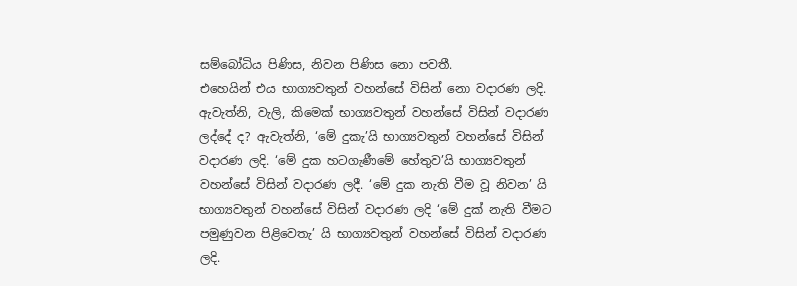සම්බෝධිය පිණිස, නිවන පිණිස නො පවතී.
එහෙයින් එය භාග්‍යවතුන් වහන්සේ විසින් නො වදාරණ ලදි.
ඇවැත්නි, වැලි, කිමෙක් භාග්‍යවතුන් වහන්සේ විසින් වදාරණ ලද්දේ ද? ඇවැත්නි, ‘මේ දුකැ’යි භාග්‍යවතුන් වහන්සේ විසින් වදාරණ ලදි. ‘මේ දුක හටගැණීමේ හේතුව’යි භාග්‍යවතුන් වහන්සේ විසින් වදාරණ ලදී. ‘මේ දුක නැති වීම වූ නිවන’ යි භාග්‍යවතුන් වහන්සේ විසින් වදාරණ ලදි ‘මේ දුක් නැති වීමට පමුණුවන පිළිවෙතැ’ යි භාග්‍යවතුන් වහන්සේ විසින් වදාරණ ලදි.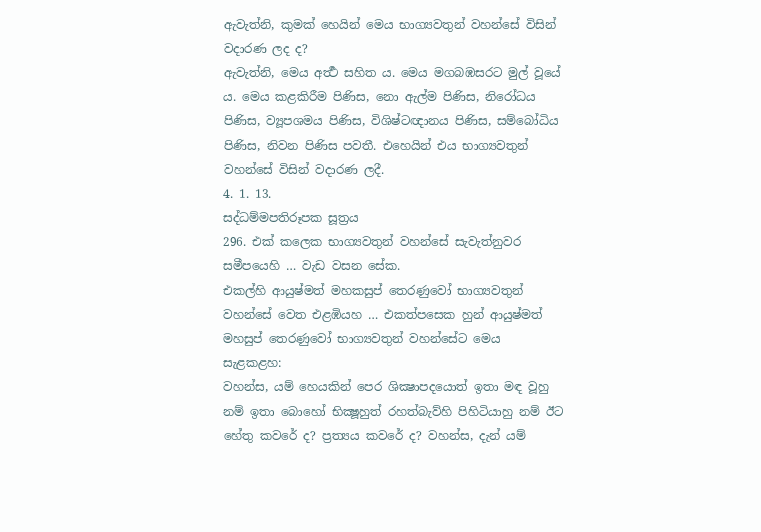ඇවැත්නි, කුමක් හෙයින් මෙය භාග්‍යවතුන් වහන්සේ විසින් වදාරණ ලද ද?
ඇවැත්නි, මෙය අර්‍ත්‍ථ සහිත ය. මෙය මගබඹසරට මුල් වූයේ ය. මෙය කළකිරීම පිණිස, නො ඇල්ම පිණිස, නිරෝධය පිණිස, ව්‍යූපශමය පිණිස, විශිෂ්ටඥානය පිණිස, සම්බෝධිය පිණිස, නිවන පිණිස පවතී. එහෙයින් එය භාග්‍යවතුන් වහන්සේ විසින් වදාරණ ලදී.
4. 1. 13.
සද්ධම්මපතිරූපක සූත්‍රය
296. එක් කලෙක භාග්‍යවතුන් වහන්සේ සැවැත්නුවර සමීපයෙහි … වැඩ වසන සේක.
එකල්හි ආයුෂ්මත් මහකසුප් තෙරණුවෝ භාග්‍යවතුන් වහන්සේ වෙත එළඹියහ … එකත්පසෙක හුන් ආයුෂ්මත් මහසුප් තෙරණුවෝ භාග්‍යවතුන් වහන්සේට මෙය සැළකළහ:
වහන්ස, යම් හෙයකින් පෙර ශික්‍ෂාපදයොත් ඉතා මඳ වූහු නම් ඉතා බොහෝ භික්‍ෂූහුත් රහත්බැව්හි පිහිටියාහු නම් ඊට හේතු කවරේ ද? ප්‍රත්‍යය කවරේ ද? වහන්ස, දැන් යම්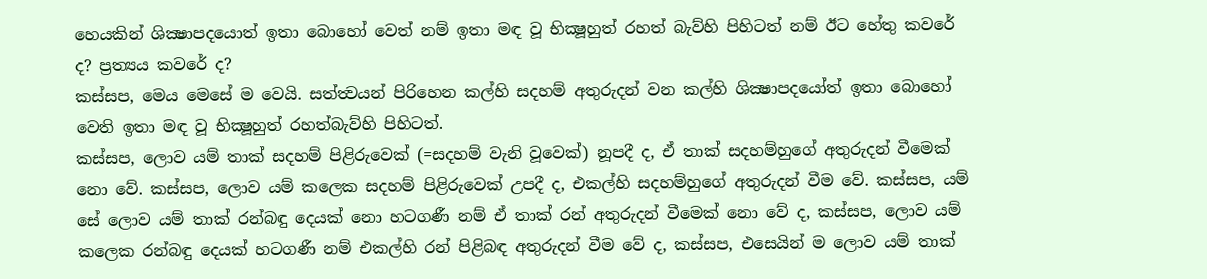හෙයකින් ශික්‍ෂාපදයොත් ඉතා බොහෝ වෙත් නම් ඉතා මඳ වූ භික්‍ෂූහුත් රහත් බැව්හි පිහිටත් නම් ඊට හේතු කවරේ ද? ප්‍රත්‍යය කවරේ ද?
කස්සප, මෙය මෙසේ ම වෙයි. සත්ත්‍වයන් පිරිහෙන කල්හි සදහම් අතුරුදන් වන කල්හි ශික්‍ෂාපදයෝත් ඉතා බොහෝ වෙති ඉතා මඳ වූ භික්‍ෂූහුත් රහත්බැව්හි පිහිටත්.
කස්සප, ලොව යම් තාක් සදහම් පිළිරුවෙක් (=සදහම් වැනි වූවෙක්) නූපදී ද, ඒ තාක් සදහම්හුගේ අතුරුදන් වීමෙක් නො වේ. කස්සප, ලොව යම් කලෙක සදහම් පිළිරුවෙක් උපදී ද, එකල්හි සදහම්හුගේ අතුරුදන් වීම වේ. කස්සප, යම් සේ ලොව යම් තාක් රන්බඳු දෙයක් නො හටගණී නම් ඒ තාක් රන් අතුරුදන් වීමෙක් නො වේ ද, කස්සප, ලොව යම් කලෙක රන්බඳු දෙයක් හටගණී නම් එකල්හි රන් පිළිබඳ අතුරුදන් වීම වේ ද, කස්සප, එසෙයින් ම ලොව යම් තාක්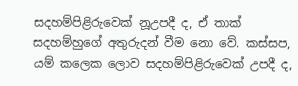සදහම්පිළිරුවෙක් නූඋපදී ද, ඒ තාක් සදහම්හුගේ අතුරුදන් වීම නො වේ. කස්සප, යම් කලෙක ලොව සදහම්පිළිරුවෙක් උපදී ද,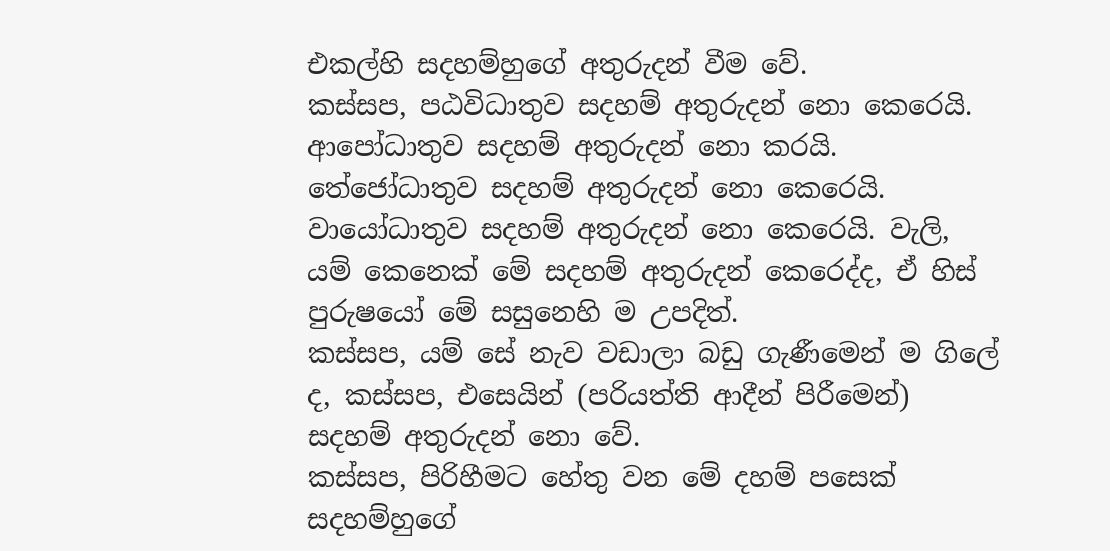එකල්හි සදහම්හුගේ අතුරුදන් වීම වේ.
කස්සප, පඨවිධාතුව සදහම් අතුරුදන් නො කෙරෙයි. ආපෝධාතුව සදහම් අතුරුදන් නො කරයි. තේජෝධාතුව සදහම් අතුරුදන් නො කෙරෙයි. වායෝධාතුව සදහම් අතුරුදන් නො කෙරෙයි. වැලි, යම් කෙනෙක් මේ සදහම් අතුරුදන් කෙරෙද්ද, ඒ හිස් පුරුෂයෝ මේ සසුනෙහි ම උපදිත්.
කස්සප, යම් සේ නැව වඩාලා බඩු ගැණීමෙන් ම ගිලේ ද, කස්සප, එසෙයින් (පරියත්ති ආදීන් පිරීමෙන්) සදහම් අතුරුදන් නො වේ.
කස්සප, පිරිහීමට හේතු වන මේ දහම් පසෙක් සදහම්හුගේ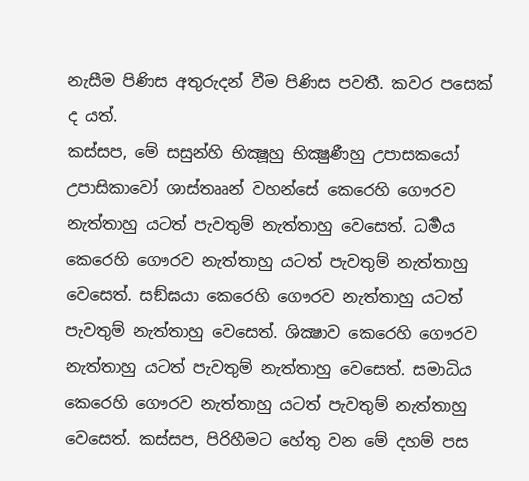නැසීම පිණිස අතුරුදන් වීම පිණිස පවතී. කවර පසෙක් ද යත්.
කස්සප, මේ සසුන්හි භික්‍ෂූහු භික්‍ෂුණීහු උපාසකයෝ උපාසිකාවෝ ශාස්තෲන් වහන්සේ කෙරෙහි ගෞරව නැත්තාහු යටත් පැවතුම් නැත්තාහු වෙසෙත්. ධර්‍මය කෙරෙහි ගෞරව නැත්තාහු යටත් පැවතුම් නැත්තාහු වෙසෙත්. සඞ්ඝයා කෙරෙහි ගෞරව නැත්තාහු යටත් පැවතුම් නැත්තාහු වෙසෙත්. ශික්‍ෂාව කෙරෙහි ගෞරව නැත්තාහු යටත් පැවතුම් නැත්තාහු වෙසෙත්. සමාධිය කෙරෙහි ගෞරව නැත්තාහු යටත් පැවතුම් නැත්තාහු වෙසෙත්. කස්සප, පිරිහීමට හේතු වන මේ දහම් පස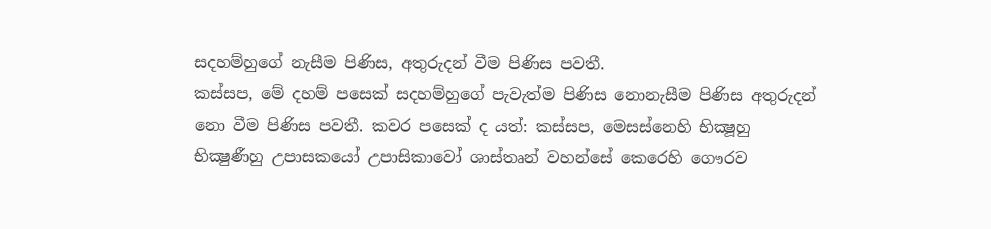සදහම්හුගේ නැසීම පිණිස, අතුරුදන් වීම පිණිස පවතී.
කස්සප, මේ දහම් පසෙක් සදහම්හුගේ පැවැත්ම පිණිස නොනැසීම පිණිස අතුරුදන් නො වීම පිණිස පවතී. කවර පසෙක් ද යත්: කස්සප, මෙසස්නෙහි භික්‍ෂූහු භික්‍ෂුණීහු උපාසකයෝ උපාසිකාවෝ ශාස්තෘන් වහන්සේ කෙරෙහි ගෞරව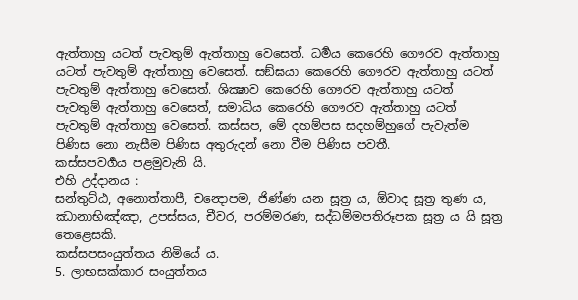ඇත්තාහු යටත් පැවතුම් ඇත්තාහු වෙසෙත්. ධර්‍මය කෙරෙහි ගෞරව ඇත්තාහු යටත් පැවතුම් ඇත්තාහු වෙසෙත්. සඞ්ඝයා කෙරෙහි ගෞරව ඇත්තාහු යටත් පැවතුම් ඇත්තාහු වෙසෙත්. ශික්‍ෂාව කෙරෙහි ගෞරව ඇත්තාහු යටත් පැවතුම් ඇත්තාහු වෙසෙත්, සමාධිය කෙරෙහි ගෞරව ඇත්තාහු යටත් පැවතුම් ඇත්තාහු වෙසෙත්. කස්සප, මේ දහම්පස සදහම්හුගේ පැවැත්ම පිණිස නො නැසීම පිණිස අතුරුදන් නො වීම පිණිස පවතී.
කස්සපවර්‍ගය පළමුවැනි යි.
එහි උද්දානය :
සන්තුට්ඨ, අනොත්තාපී, චන්‍දොපම, ජිණ්ණ යන සූත්‍ර ය, ඕවාද සූත්‍ර තුණ ය, ඣානාභිඤ්ඤා, උපස්සය, චීවර, පරම්මරණ, සද්ධම්මපතිරූපක සූත්‍ර ය යි සූත්‍ර තෙළෙසකි.
කස්සපසංයුත්තය නිමියේ ය.
5. ලාභසක්කාර සංයුත්තය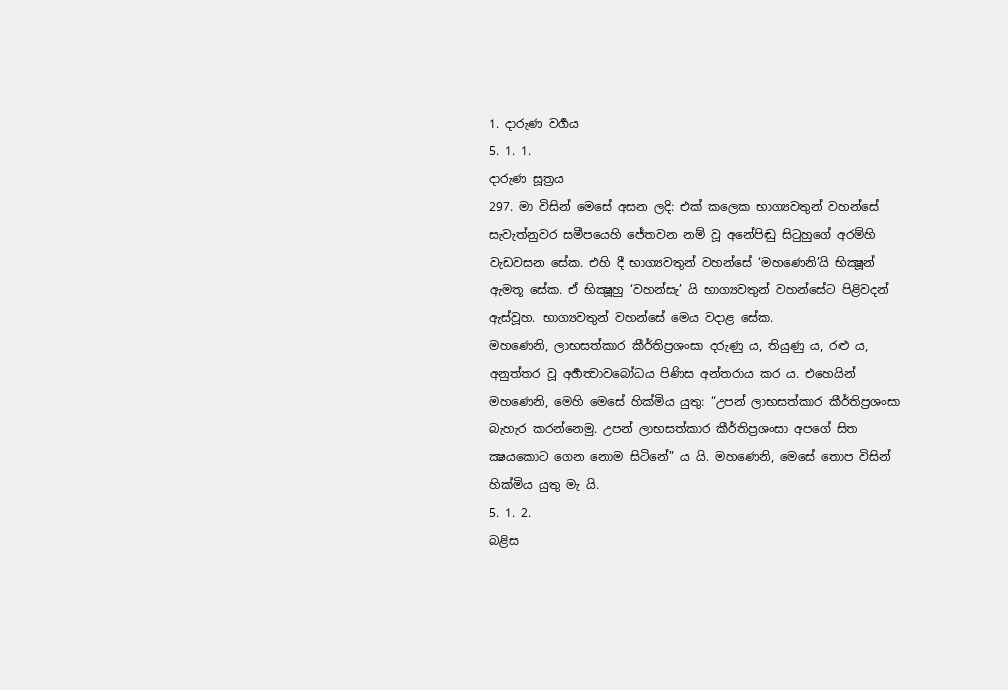1. දාරුණ වර්‍ගය
5. 1. 1.
දාරුණ සූත්‍රය
297. මා විසින් මෙසේ අසන ලදි: එක් කලෙක භාග්‍යවතුන් වහන්සේ සැවැත්නුවර සමීපයෙහි ජේතවන නම් වූ අනේපිඬු සිටුහුගේ අරම්හි වැඩවසන සේක. එහි දී භාග්‍යවතුන් වහන්සේ ‘මහණෙනි’යි භික්‍ෂූන් ඇමතූ සේක. ඒ භික්‍ෂූහු ‘වහන්සැ’ යි භාග්‍යවතුන් වහන්සේට පිළිවදන් ඇස්වූහ. භාග්‍යවතුන් වහන්සේ මෙය වදාළ සේක.
මහණෙනි, ලාභසත්කාර කීර්තිප්‍රශංසා දරුණු ය, තියුණු ය, රළු ය, අනුත්තර වූ අර්‍හත්‍වාවබෝධය පිණිස අන්තරාය කර ය. එහෙයින් මහණෙනි, මෙහි මෙසේ හික්මිය යුතු: “උපන් ලාභසත්කාර කීර්තිප්‍රශංසා බැහැර කරන්නෙමු. උපන් ලාභසත්කාර කීර්තිප්‍රශංසා අපගේ සිත ක්‍ෂයකොට ගෙන නොම සිටිනේ” ය යි. මහණෙනි, මෙසේ තොප විසින් හික්මිය යුතු මැ යි.
5. 1. 2.
බළිස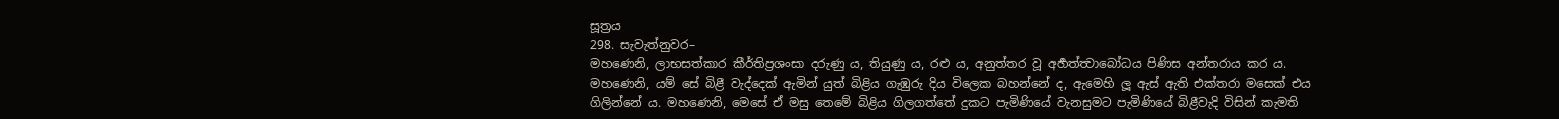සූත්‍රය
298. සැවැත්නුවර–
මහණෙනි, ලාභසත්කාර කීර්තිප්‍රශංසා දරුණු ය, තියුණු ය, රළු ය, අනුත්තර වූ අර්‍හත්ත්‍වාබෝධය පිණිස අන්තරාය කර ය. මහණෙනි, යම් සේ බිළී වැද්දෙක් ඇමින් යුත් බිළිය ගැඹුරු දිය විලෙක බහන්නේ ද, ඇමෙහි ලූ ඇස් ඇති එක්තරා මසෙක් එය ගිලින්නේ ය. මහණෙනි, මෙසේ ඒ මසු තෙමේ බිළිය ගිලගත්තේ දුකට පැමිණියේ වැනසුමට පැමිණියේ බිළීවැදි විසින් කැමති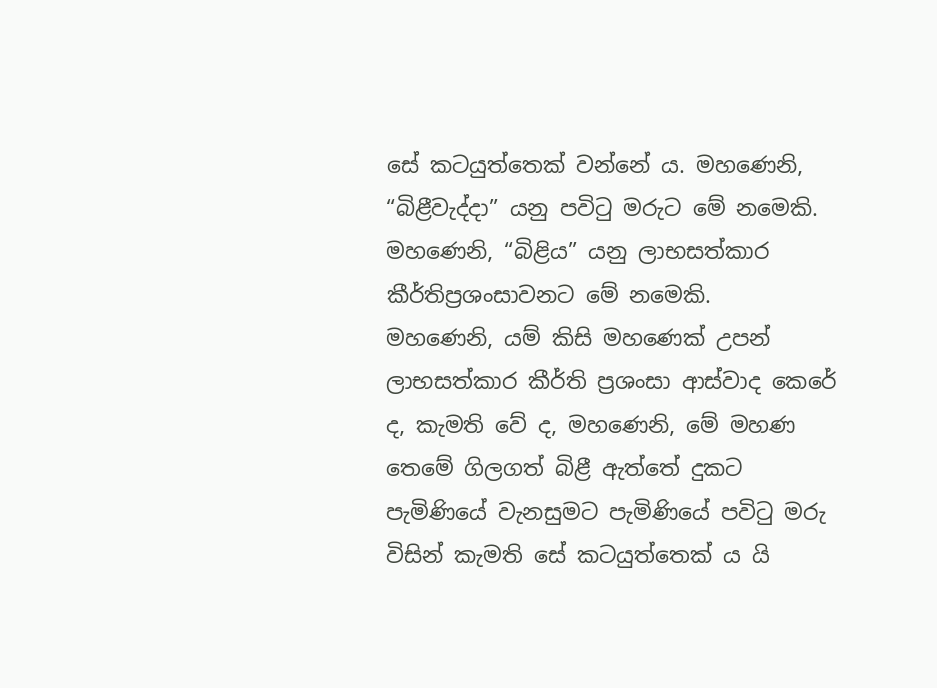සේ කටයුත්තෙක් වන්නේ ය. මහණෙනි, “බිළීවැද්දා” යනු පවිටු මරුට මේ නමෙකි. මහණෙනි, “බිළිය” යනු ලාභසත්කාර කීර්තිප්‍රශංසාවනට මේ නමෙකි.
මහණෙනි, යම් කිසි මහණෙක් උපන් ලාභසත්කාර කීර්ති ප්‍රශංසා ආස්වාද කෙරේ ද, කැමති වේ ද, මහණෙනි, මේ මහණ තෙමේ ගිලගත් බිළී ඇත්තේ දුකට පැමිණියේ වැනසුමට පැමිණියේ පවිටු මරු විසින් කැමති සේ කටයුත්තෙක් ය යි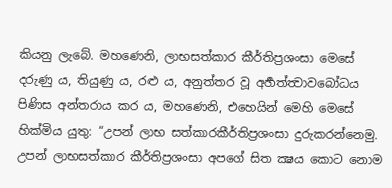කියනු ලැබේ. මහණෙනි, ලාභසත්කාර කීර්තිප්‍රශංසා මෙසේ දරුණු ය, තියුණු ය, රළු ය, අනුත්තර වූ අර්‍හත්ත්‍වාවබෝධය පිණිස අන්තරාය කර ය, මහණෙනි, එහෙයින් මෙහි මෙසේ හික්මිය යුතු: “උපන් ලාභ සත්කාරකීර්තිප්‍රශංසා දුරුකරන්නෙමු. උපන් ලාභසත්කාර කීර්තිප්‍රශංසා අපගේ සිත ක්‍ෂය කොට නොම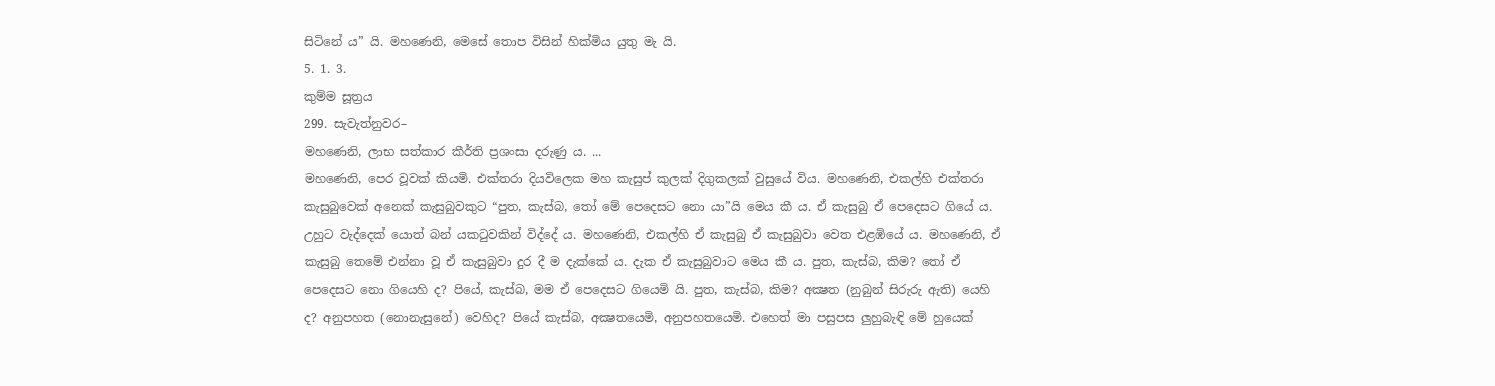සිටිනේ ය” යි. මහණෙනි, මෙසේ තොප විසින් හික්මිය යුතු මැ යි.
5. 1. 3.
කුම්ම සූත්‍රය
299. සැවැත්නුවර–
මහණෙනි, ලාභ සත්කාර කීර්ති ප්‍රශංසා දරුණු ය. ...
මහණෙනි, පෙර වූවක් කියමි. එක්තරා දියවිලෙක මහ කැසුප් කුලක් දිගුකලක් වුසුයේ විය. මහණෙනි, එකල්හි එක්තරා කැසුබුවෙක් අනෙක් කැසුබුවකුට “පුත, කැස්බ, තෝ මේ පෙදෙසට නො යා”යි මෙය කී ය. ඒ කැසුබු ඒ පෙදෙසට ගියේ ය. උහුට වැද්දෙක් යොත් බන් යකටුවකින් විද්දේ ය. මහණෙනි, එකල්හි ඒ කැසුබු ඒ කැසුබුවා වෙත එළඹියේ ය. මහණෙනි, ඒ කැසුබු තෙමේ එන්නා වූ ඒ කැසුබුවා දුර දී ම දැක්කේ ය. දැක ඒ කැසුබුවාට මෙය කී ය. පුත, කැස්බ, කිම? තෝ ඒ පෙදෙසට නො ගියෙහි ද? පියේ, කැස්බ, මම ඒ පෙදෙසට ගියෙමි යි. පුත, කැස්බ, කිම? අක්‍ෂත (නුබුන් සිරුරු ඇති) යෙහි ද? අනුපහත (නොනැසුනේ) වෙහිද? පියේ කැස්බ, අක්‍ෂතයෙමි, අනුපහතයෙමි. එහෙත් මා පසුපස ලුහුබැඳි මේ හුයෙක්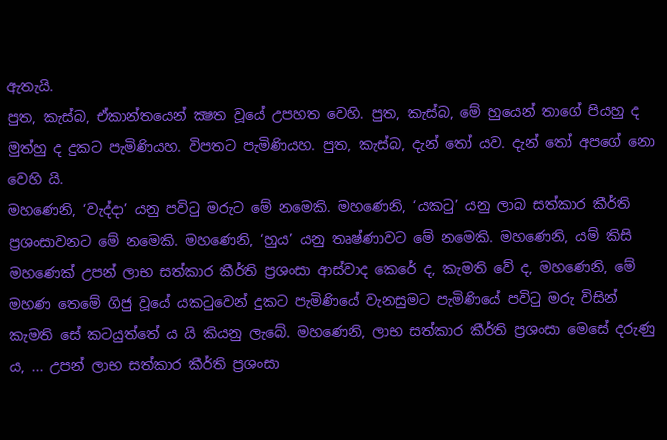ඇතැයි.
පුත, කැස්බ, ඒකාන්තයෙන් ක්‍ෂත වූයේ උපහත වෙහි. පුත, කැස්බ, මේ හුයෙන් තාගේ පියහු ද මුත්හු ද දුකට පැමිණියහ. විපතට පැමිණියහ. පුත, කැස්බ, දැන් තෝ යව. දැන් තෝ අපගේ නො වෙහි යි.
මහණෙනි, ‘වැද්දා’ යනු පවිටු මරුට මේ නමෙකි. මහණෙනි, ‘යකටු’ යනු ලාබ සත්කාර කීර්ති ප්‍රශංසාවනට මේ නමෙකි. මහණෙනි, ‘හුය’ යනු තෘෂ්ණාවට මේ නමෙකි. මහණෙනි, යම් කිසි මහණෙක් උපන් ලාභ සත්කාර කීර්ති ප්‍රශංසා ආස්වාද කෙරේ ද, කැමති වේ ද, මහණෙනි, මේ මහණ තෙමේ ගිජු වූයේ යකටුවෙන් දුකට පැමිණියේ වැනසුමට පැමිණියේ පවිටු මරු විසින් කැමති සේ කටයුත්තේ ය යි කියනු ලැබේ. මහණෙනි, ලාභ සත්කාර කීර්ති ප්‍රශංසා මෙසේ දරුණු ය, ... උපන් ලාභ සත්කාර කීර්ති ප්‍රශංසා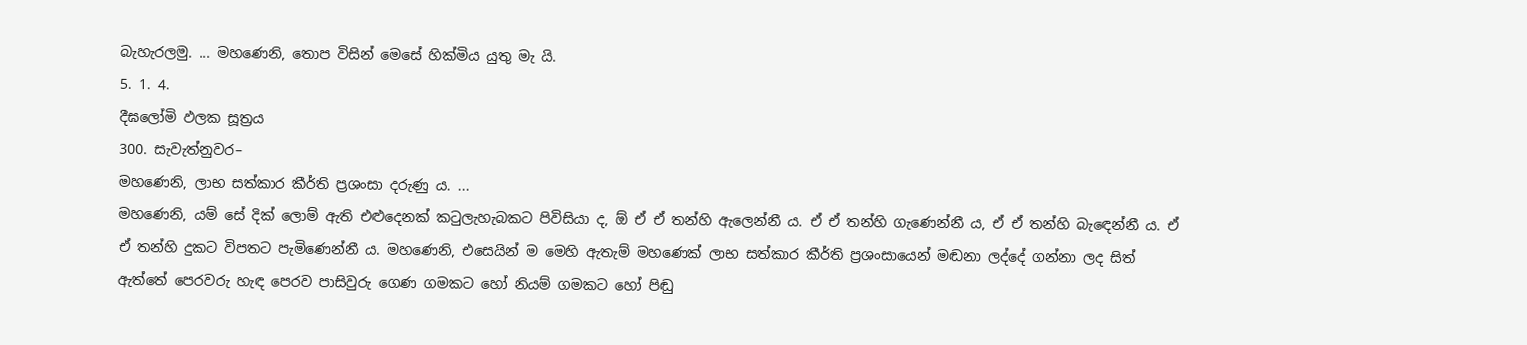බැහැරලමු. ... මහණෙනි, තොප විසින් මෙසේ හික්මිය යුතු මැ යි.
5. 1. 4.
දීඝලෝමි ඵලක සූත්‍රය
300. සැවැත්නුවර–
මහණෙනි, ලාභ සත්කාර කීර්ති ප්‍රශංසා දරුණු ය. ...
මහණෙනි, යම් සේ දික් ලොම් ඇති එළුදෙනක් කටුලැහැබකට පිවිසියා ද, ඕ ඒ ඒ තන්හි ඇලෙන්නී ය. ඒ ඒ තන්හි ගැණෙන්නී ය, ඒ ඒ තන්හි බැඳෙන්නී ය. ඒ ඒ තන්හි දුකට විපතට පැමිණෙන්නී ය. මහණෙනි, එසෙයින් ම මෙහි ඇතැම් මහණෙක් ලාභ සත්කාර කීර්ති ප්‍රශංසායෙන් මඬනා ලද්දේ ගන්නා ලද සිත් ඇත්තේ පෙරවරු හැඳ පෙරව පාසිවුරු ගෙණ ගමකට හෝ නියම් ගමකට හෝ පිඬු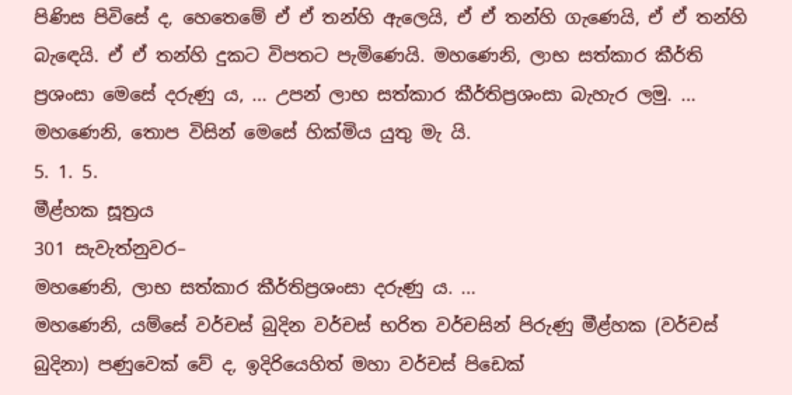පිණිස පිවිසේ ද, හෙතෙමේ ඒ ඒ තන්හි ඇලෙයි, ඒ ඒ තන්හි ගැණෙයි, ඒ ඒ තන්හි බැඳෙයි. ඒ ඒ තන්හි දුකට විපතට පැමිණෙයි. මහණෙනි, ලාභ සත්කාර කීර්ති ප්‍රශංසා මෙසේ දරුණු ය, ... උපන් ලාභ සත්කාර කීර්තිප්‍රශංසා බැහැර ලමු. ... මහණෙනි, තොප විසින් මෙසේ හික්මිය යුතු මැ යි.
5. 1. 5.
මීළ්හක සූත්‍රය
301 සැවැත්නුවර–
මහණෙනි, ලාභ සත්කාර කීර්තිප්‍රශංසා දරුණු ය. ...
මහණෙනි, යම්සේ වර්චස් බුදින වර්චස් භරිත වර්චසින් පිරුණු මීළ්හක (වර්චස් බුදිනා) පණුවෙක් වේ ද, ඉදිරියෙහිත් මහා වර්චස් පිඩෙක්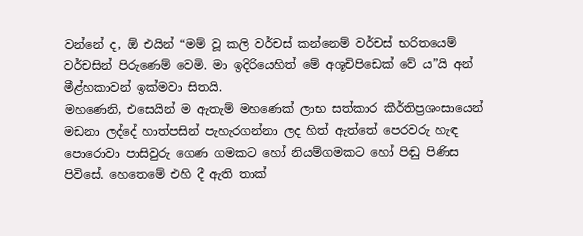වන්නේ ද, ඕ එයින් “මම් වූ කලි වර්චස් කන්නෙම් වර්චස් භරිතයෙම් වර්චසින් පිරුණෙම් වෙමි. මා ඉදිරියෙහිත් මේ අශූචිපිඩෙක් වේ ය”යි අන් මීළ්හකාවන් ඉක්මවා සිතයි.
මහණෙනි, එසෙයින් ම ඇතැම් මහණෙක් ලාභ සත්කාර කීර්තිප්‍රශංසායෙන් මඩනා ලද්දේ හාත්පසින් පැහැරගන්නා ලද හිත් ඇත්තේ පෙරවරු හැඳ පොරොවා පාසිවුරු ගෙණ ගමකට හෝ නියම්ගමකට හෝ පිඬු පිණිස පිවිසේ. හෙතෙමේ එහි දී ඇති තාක්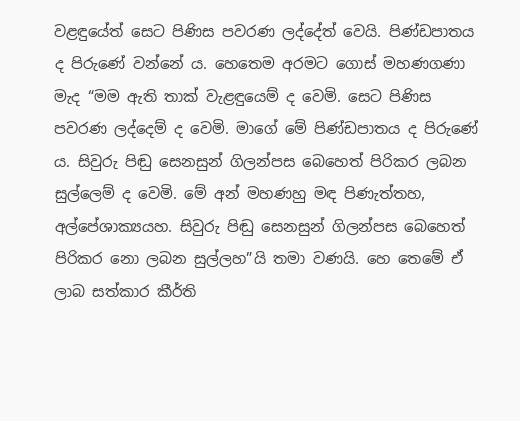වළඳුයේත් සෙට පිණිස පවරණ ලද්දේත් වෙයි. පිණ්ඩපාතය ද පිරුණේ වන්නේ ය. හෙතෙම අරමට ගොස් මහණගණා මැද “මම ඇති තාක් වැළඳුයෙම් ද වෙමි. සෙට පිණිස පවරණ ලද්දෙම් ද වෙමි. මාගේ මේ පිණ්ඩපාතය ද පිරුණේ ය. සිවුරු පිඬු සෙනසුන් ගිලන්පස බෙහෙත් පිරිකර ලබන සුල්ලෙම් ද වෙමි. මේ අන් මහණහු මඳ පිණැත්තහ, අල්පේශාක්‍යයහ. සිවුරු පිඬු සෙනසුන් ගිලන්පස බෙහෙත් පිරිකර නො ලබන සුල්ලහ”යි තමා වණයි. හෙ තෙමේ ඒ ලාබ සත්කාර කීර්ති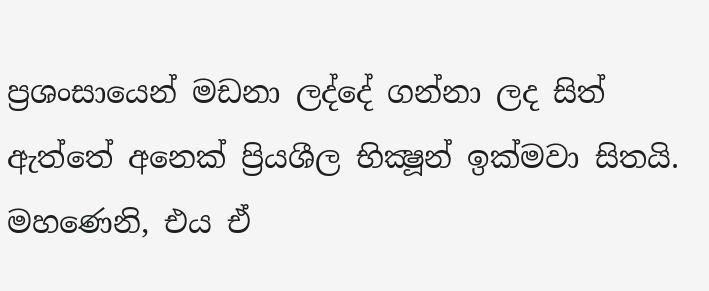ප්‍රශංසායෙන් මඩනා ලද්දේ ගන්නා ලද සිත් ඇත්තේ අනෙක් ප්‍රියශීල භික්‍ෂූන් ඉක්මවා සිතයි. මහණෙනි, එය ඒ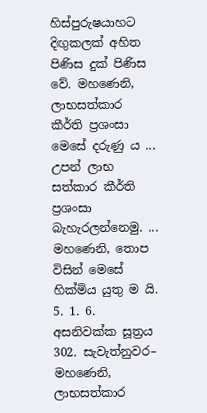හිස්පුරුෂයාහට දිඟුකලක් අහිත පිණිස දුක් පිණිස වේ. මහණෙනි, ලාභසත්කාර කීර්ති ප්‍රශංසා මෙසේ දරුණු ය ... උපන් ලාභ සත්කාර කීර්ති ප්‍රශංසා බැහැරලන්නෙමු. ... මහණෙනි, තොප විසින් මෙසේ හික්මිය යුතු ම යි.
5. 1. 6.
අසනිවක්ක සූත්‍රය
302. සැවැත්නුවර–
මහණෙනි, ලාභසත්කාර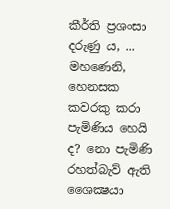කීර්ති ප්‍රශංසා දරුණු ය, ...
මහණෙනි, හෙනසක කවරකු කරා පැමිණිය හෙයි ද? නො පැමිණි රහත්බැව් ඇති ශෛක්‍ෂයා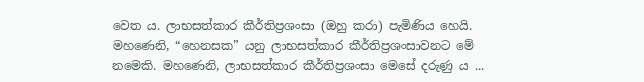වෙත ය. ලාභසත්කාර කීර්තිප්‍රශංසා (ඔහු කරා) පැමිණිය හෙයි. මහණෙනි, “හෙනසක” යනු ලාභසත්කාර කීර්තිප්‍රශංසාවනට මේ නමෙකි. මහණෙනි, ලාභසත්කාර කීර්තිප්‍රශංසා මෙසේ දරුණු ය ...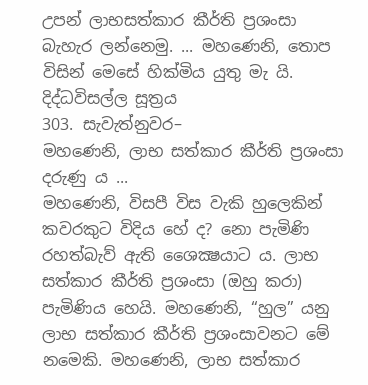උපන් ලාභසත්කාර කීර්ති ප්‍රශංසා බැහැර ලන්නෙමු. ... මහණෙනි, තොප විසින් මෙසේ හික්මිය යුතු මැ යි.
දිද්ධවිසල්ල සූත්‍රය
303. සැවැත්නුවර–
මහණෙනි, ලාභ සත්කාර කීර්ති ප්‍රශංසා දරුණු ය ...
මහණෙනි, විසපී විස වැකි හුලෙකින් කවරකුට විදිය හේ ද? නො පැමිණි රහත්බැව් ඇති ශෛක්‍ෂයාට ය. ලාභ සත්කාර කීර්ති ප්‍රශංසා (ඔහු කරා) පැමිණිය හෙයි. මහණෙනි, “හුල” යනු ලාභ සත්කාර කීර්ති ප්‍රශංසාවනට මේ නමෙකි. මහණෙනි, ලාභ සත්කාර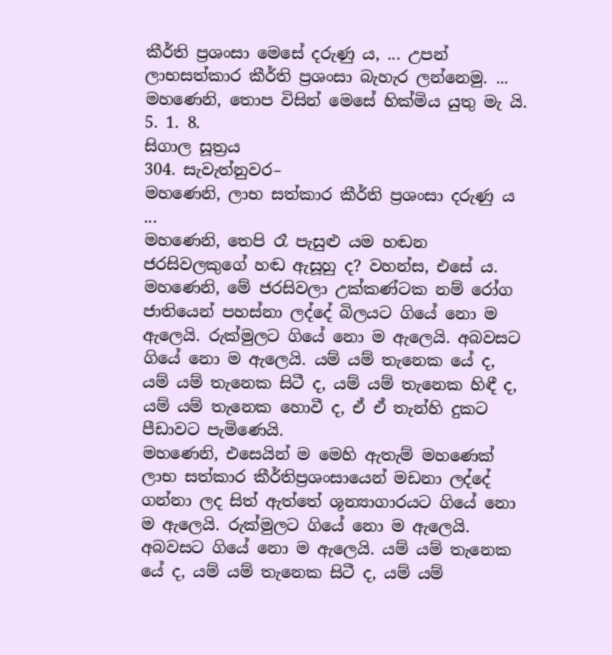කීර්ති ප්‍රශංසා මෙසේ දරුණු ය, ... උපන් ලාභසත්කාර කීර්ති ප්‍රශංසා බැහැර ලන්නෙමු. ... මහණෙනි, තොප විසින් මෙසේ හික්මිය යුතු මැ යි.
5. 1. 8.
සිගාල සූත්‍රය
304. සැවැත්නුවර–
මහණෙනි, ලාභ සත්කාර කීර්ති ප්‍රශංසා දරුණු ය ...
මහණෙනි, තෙපි රෑ පැසුළු යම හඬන ජරසිවලකුගේ හඬ ඇසූහු ද? වහන්ස, එසේ ය. මහණෙනි, මේ ජරසිවලා උක්කණ්ටක නම් රෝග ජාතියෙන් පහස්නා ලද්දේ බිලයට ගියේ නො ම ඇලෙයි. රුක්මුලට ගියේ නො ම ඇලෙයි. අබවසට ගියේ නො ම ඇලෙයි. යම් යම් තැනෙක යේ ද, යම් යම් තැනෙක සිටී ද, යම් යම් තැනෙක හිඳී ද, යම් යම් තැනෙක හොවී ද, ඒ ඒ තැන්හි දුකට පීඩාවට පැමිණෙයි.
මහණෙනි, එසෙයින් ම මෙහි ඇතැම් මහණෙක් ලාභ සත්කාර කීර්තිප්‍රශංසායෙන් මඩනා ලද්දේ ගන්නා ලද සිත් ඇත්තේ ශූන්‍යාගාරයට ගියේ නො ම ඇලෙයි. රුක්මුලට ගියේ නො ම ඇලෙයි. අබවසට ගියේ නො ම ඇලෙයි. යම් යම් තැනෙක යේ ද, යම් යම් තැනෙක සිටී ද, යම් යම්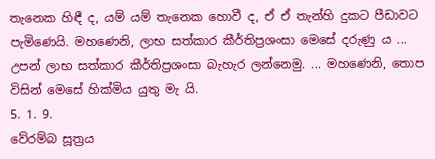තැනෙක හිඳී ද, යම් යම් තැනෙක හොවී ද, ඒ ඒ තැන්හි දුකට පීඩාවට පැමිණෙයි. මහණෙනි, ලාභ සත්කාර කීර්තිප්‍රශංසා මෙසේ දරුණු ය ... උපන් ලාභ සත්කාර කීර්තිප්‍රශංසා බැහැර ලන්නෙමු. ... මහණෙනි, තොප විසින් මෙසේ හික්මිය යුතු මැ යි.
5. 1. 9.
වේරම්බ සූත්‍රය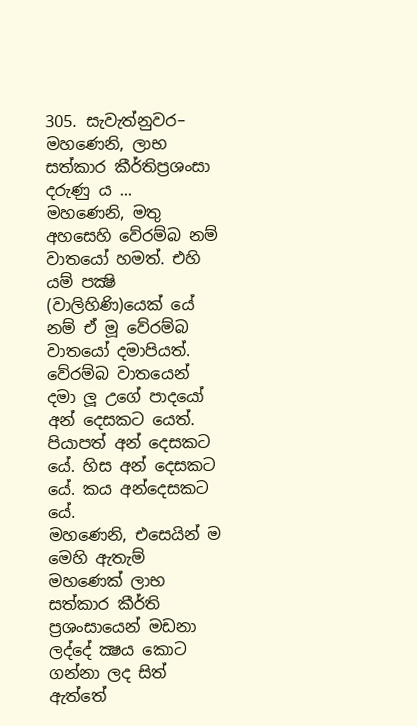305. සැවැත්නුවර–
මහණෙනි, ලාභ සත්කාර කීර්තිප්‍රශංසා දරුණු ය ...
මහණෙනි, මතු අහසෙහි වේරම්බ නම් වාතයෝ හමත්. එහි යම් පක්‍ෂි (වාලිහිණි)යෙක් යේ නම් ඒ මූ වේරම්බ වාතයෝ දමාපියත්. වේරම්බ වාතයෙන් දමා ලූ උගේ පාදයෝ අන් දෙසකට යෙත්. පියාපත් අන් දෙසකට යේ. හිස අන් දෙසකට යේ. කය අන්දෙසකට යේ.
මහණෙනි, එසෙයින් ම මෙහි ඇතැම් මහණෙක් ලාභ සත්කාර කීර්ති ප්‍රශංසායෙන් මඩනා ලද්දේ ක්‍ෂය කොට ගන්නා ලද සිත් ඇත්තේ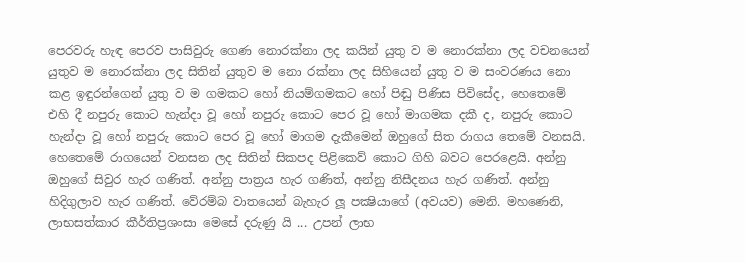පෙරවරු හැඳ පෙරව පාසිවුරු ගෙණ නොරක්නා ලද කයින් යුතු ව ම නොරක්නා ලද වචනයෙන් යුතුව ම නොරක්නා ලද සිතින් යුතුව ම නො රක්නා ලද සිහියෙන් යුතු ව ම සංවරණය නො කළ ඉඳුරන්ගෙන් යුතු ව ම ගමකට හෝ නියම්ගමකට හෝ පිඬු පිණිස පිවිසේද, හෙතෙමේ එහි දී නපුරු කොට හැන්දා වූ හෝ නපුරු කොට පෙර වූ හෝ මාගමක දකී ද, නපුරු කොට හැන්දා වූ හෝ නපුරු කොට පෙර වූ හෝ මාගම දැකීමෙන් ඔහුගේ සිත රාගය තෙමේ වනසයි. හෙතෙමේ රාගයෙන් වනසන ලද සිතින් සිකපද පිළිකෙව් කොට ගිහි බවට පෙරළෙයි. අන්නු ඔහුගේ සිවුර හැර ගණිත්. අන්නු පාත්‍රය හැර ගණිත්, අන්නු නිසීදනය හැර ගණිත්. අන්නු හිදිගුලාව හැර ගණිත්. වේරම්බ වාතයෙන් බැහැර ලූ පක්‍ෂියාගේ (අවයව) මෙනි. මහණෙනි, ලාභසත්කාර කීර්තිප්‍රශංසා මෙසේ දරුණු යි ... උපන් ලාභ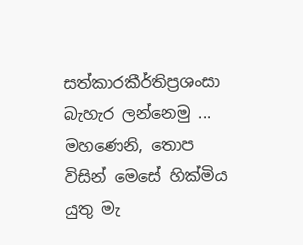සත්කාරකීර්තිප්‍රශංසා බැහැර ලන්නෙමු ... මහණෙනි, තොප විසින් මෙසේ හික්මිය යුතු මැ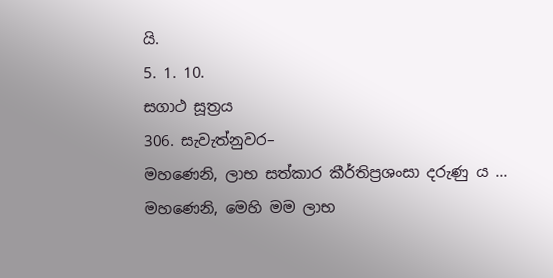යි.
5. 1. 10.
සගාථ සූත්‍රය
306. සැවැත්නුවර–
මහණෙනි, ලාභ සත්කාර කීර්තිප්‍රශංසා දරුණු ය ...
මහණෙනි, මෙහි මම ලාභ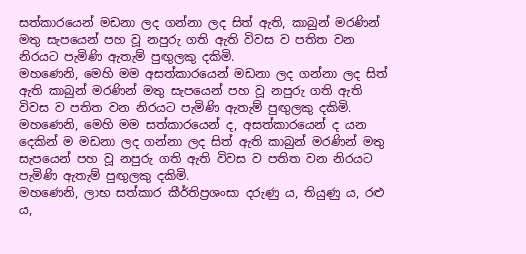සත්කාරයෙන් මඩනා ලද ගන්නා ලද සිත් ඇති, කාබුන් මරණින් මතු සැපයෙන් පහ වූ නපුරු ගති ඇති විවස ව පතිත වන නිරයට පැමිණි ඇතැම් පුඟුලකු දකිමි.
මහණෙනි, මෙහි මම අසත්කාරයෙන් මඩනා ලද ගන්නා ලද සිත් ඇති කාබුන් මරණින් මතු සැපයෙන් පහ වූ නපුරු ගති ඇති විවස ව පතිත වන නිරයට පැමිණි ඇතැම් පුඟුලකු දකිමි.
මහණෙනි, මෙහි මම සත්කාරයෙන් ද, අසත්කාරයෙන් ද යන දෙකින් ම මඩනා ලද ගන්නා ලද සිත් ඇති කාබුන් මරණින් මතු සැපයෙන් පහ වූ නපුරු ගති ඇති විවස ව පතිත වන නිරයට පැමිණි ඇතැම් පුඟුලකු දකිමි.
මහණෙනි, ලාභ සත්කාර කීර්තිප්‍රශංසා දරුණු ය, තියුණු ය, රළු ය,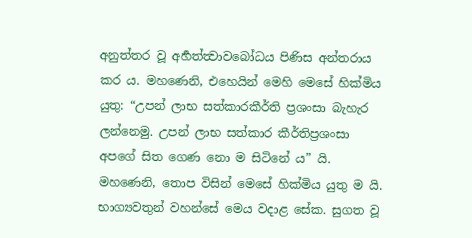අනුත්තර වූ අර්‍හත්ත්‍වාවබෝධය පිණිස අන්තරාය කර ය. මහණෙනි, එහෙයින් මෙහි මෙසේ හික්මිය යුතු: “උපන් ලාභ සත්කාරකීර්ති ප්‍රශංසා බැහැර ලන්නෙමු. උපන් ලාභ සත්කාර කීර්තිප්‍රශංසා අපගේ සිත ගෙණ නො ම සිටිනේ ය” යි. මහණෙනි, තොප විසින් මෙසේ හික්මිය යුතු ම යි.
භාග්‍යවතුන් වහන්සේ මෙය වදාළ සේක. සුගත වූ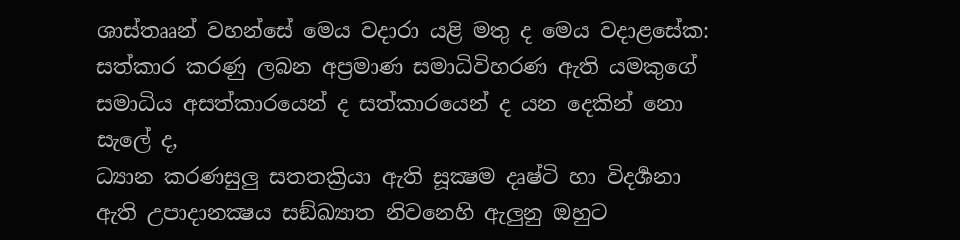ශාස්තෲන් වහන්සේ මෙය වදාරා යළි මතු ද මෙය වදාළසේක:
සත්කාර කරණු ලබන අප්‍රමාණ සමාධිවිහරණ ඇති යමකුගේ සමාධිය අසත්කාරයෙන් ද සත්කාරයෙන් ද යන දෙකින් නො සැලේ ද,
ධ්‍යාන කරණසුලු සතතක්‍රියා ඇති සූක්‍ෂම දෘෂ්ටි හා විදර්‍ශනා ඇති උපාදානක්‍ෂය සඞ්ඛ්‍යාත නිවනෙහි ඇලුනු ඔහුට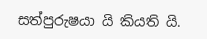සත්පුරුෂයා යි කියති යි.